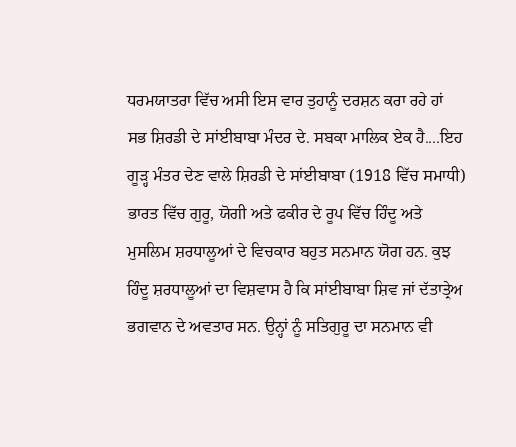ਧਰਮਯਾਤਰਾ ਵਿੱਚ ਅਸੀ ਇਸ ਵਾਰ ਤੁਹਾਨੂੰ ਦਰਸ਼ਨ ਕਰਾ ਰਹੇ ਹਾਂ ਸਭ ਸ਼ਿਰਡੀ ਦੇ ਸਾਂਈਬਾਬਾ ਮੰਦਰ ਦੇ. ਸਬਕਾ ਮਾਲਿਕ ਏਕ ਹੈ....ਇਹ ਗੂੜ੍ਹ ਮੰਤਰ ਦੇਣ ਵਾਲੇ ਸ਼ਿਰਡੀ ਦੇ ਸਾਂਈਬਾਬਾ (1918 ਵਿੱਚ ਸਮਾਧੀ) ਭਾਰਤ ਵਿੱਚ ਗੁਰੂ, ਯੋਗੀ ਅਤੇ ਫਕੀਰ ਦੇ ਰੂਪ ਵਿੱਚ ਹਿੰਦੂ ਅਤੇ ਮੁਸਲਿਮ ਸ਼ਰਧਾਲੂਆਂ ਦੇ ਵਿਚਕਾਰ ਬਹੁਤ ਸਨਮਾਨ ਯੋਗ ਹਨ. ਕੁਝ ਹਿੰਦੂ ਸ਼ਰਧਾਲੂਆਂ ਦਾ ਵਿਸ਼ਵਾਸ ਹੈ ਕਿ ਸਾਂਈਬਾਬਾ ਸ਼ਿਵ ਜਾਂ ਦੱਤਾਤ੍ਰੇਅ ਭਗਵਾਨ ਦੇ ਅਵਤਾਰ ਸਨ. ਉਨ੍ਹਾਂ ਨੂੰ ਸਤਿਗੁਰੂ ਦਾ ਸਨਮਾਨ ਵੀ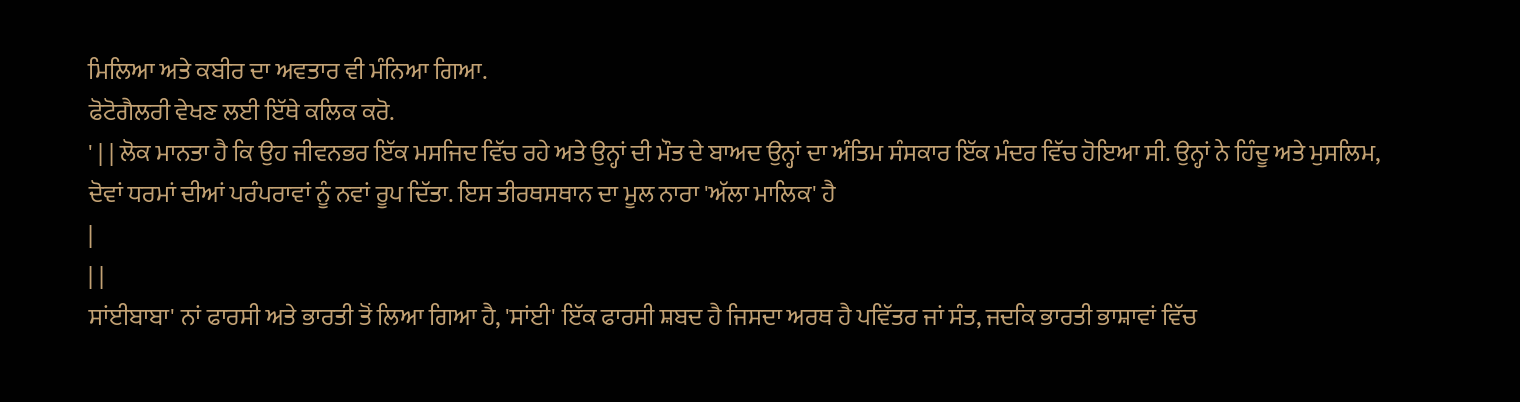ਮਿਲਿਆ ਅਤੇ ਕਬੀਰ ਦਾ ਅਵਤਾਰ ਵੀ ਮੰਨਿਆ ਗਿਆ.
ਫੋਟੋਗੈਲਰੀ ਵੇਖਣ ਲਈ ਇੱਥੇ ਕਲਿਕ ਕਰੋ.
' | | ਲੋਕ ਮਾਨਤਾ ਹੈ ਕਿ ਉਹ ਜੀਵਨਭਰ ਇੱਕ ਮਸਜਿਦ ਵਿੱਚ ਰਹੇ ਅਤੇ ਉਨ੍ਹਾਂ ਦੀ ਮੌਤ ਦੇ ਬਾਅਦ ਉਨ੍ਹਾਂ ਦਾ ਅੰਤਿਮ ਸੰਸਕਾਰ ਇੱਕ ਮੰਦਰ ਵਿੱਚ ਹੋਇਆ ਸੀ. ਉਨ੍ਹਾਂ ਨੇ ਹਿੰਦੂ ਅਤੇ ਮੁਸਲਿਮ, ਦੋਵਾਂ ਧਰਮਾਂ ਦੀਆਂ ਪਰੰਪਰਾਵਾਂ ਨੂੰ ਨਵਾਂ ਰੂਪ ਦਿੱਤਾ. ਇਸ ਤੀਰਥਸਥਾਨ ਦਾ ਮੂਲ ਨਾਰਾ 'ਅੱਲਾ ਮਾਲਿਕ' ਹੈ
|
| |
ਸਾਂਈਬਾਬਾ' ਨਾਂ ਫਾਰਸੀ ਅਤੇ ਭਾਰਤੀ ਤੋਂ ਲਿਆ ਗਿਆ ਹੈ, 'ਸਾਂਈ' ਇੱਕ ਫਾਰਸੀ ਸ਼ਬਦ ਹੈ ਜਿਸਦਾ ਅਰਥ ਹੈ ਪਵਿੱਤਰ ਜਾਂ ਸੰਤ, ਜਦਕਿ ਭਾਰਤੀ ਭਾਸ਼ਾਵਾਂ ਵਿੱਚ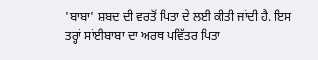'ਬਾਬਾ' ਸ਼ਬਦ ਦੀ ਵਰਤੋਂ ਪਿਤਾ ਦੇ ਲਈ ਕੀਤੀ ਜਾਂਦੀ ਹੈ. ਇਸ ਤਰ੍ਹਾਂ ਸਾਂਈਬਾਬਾ ਦਾ ਅਰਥ ਪਵਿੱਤਰ ਪਿਤਾ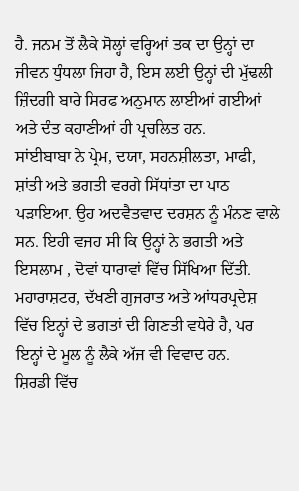ਹੈ. ਜਨਮ ਤੋਂ ਲੈਕੇ ਸੋਲ੍ਹਾਂ ਵਰ੍ਹਿਆਂ ਤਕ ਦਾ ਉਨ੍ਹਾਂ ਦਾ ਜੀਵਨ ਧੁੰਧਲਾ ਜਿਹਾ ਹੈ, ਇਸ ਲਈ ਉਨ੍ਹਾਂ ਦੀ ਮੁੱਢਲੀ ਜ਼ਿੰਦਗੀ ਬਾਰੇ ਸਿਰਫ ਅਨੁਮਾਨ ਲਾਈਆਂ ਗਈਆਂ ਅਤੇ ਦੰਤ ਕਹਾਣੀਆਂ ਹੀ ਪ੍ਰਚਲਿਤ ਹਨ.
ਸਾਂਈਬਾਬਾ ਨੇ ਪ੍ਰੇਮ, ਦਯਾ, ਸਹਨਸ਼ੀਲਤਾ, ਮਾਫੀ, ਸ਼ਾਂਤੀ ਅਤੇ ਭਗਤੀ ਵਰਗੇ ਸਿੱਧਾਂਤਾ ਦਾ ਪਾਠ ਪੜਾਇਆ. ਉਹ ਅਦਵੈਤਵਾਦ ਦਰਸ਼ਨ ਨੂੰ ਮੰਨਣ ਵਾਲੇ ਸਨ. ਇਹੀ ਵਜਹ ਸੀ ਕਿ ਉਨ੍ਹਾਂ ਨੇ ਭਗਤੀ ਅਤੇ ਇਸਲਾਮ , ਦੋਵਾਂ ਧਾਰਾਵਾਂ ਵਿੱਚ ਸਿੱਖਿਆ ਦਿੱਤੀ. ਮਹਾਰਾਸ਼ਟਰ, ਦੱਖਣੀ ਗੁਜਰਾਤ ਅਤੇ ਆਂਧਰਪ੍ਰਦੇਸ਼ ਵਿੱਚ ਇਨ੍ਹਾਂ ਦੇ ਭਗਤਾਂ ਦੀ ਗਿਣਤੀ ਵਧੇਰੇ ਹੈ, ਪਰ ਇਨ੍ਹਾਂ ਦੇ ਮੂਲ ਨੂੰ ਲੈਕੇ ਅੱਜ ਵੀ ਵਿਵਾਦ ਹਨ.
ਸ਼ਿਰਡੀ ਵਿੱਚ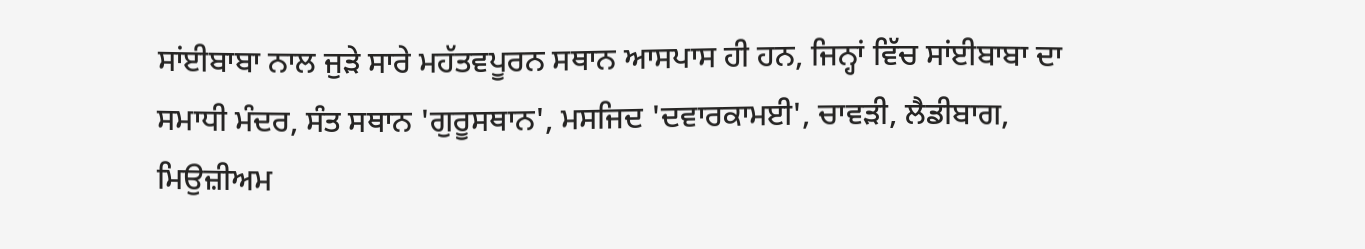ਸਾਂਈਬਾਬਾ ਨਾਲ ਜੁੜੇ ਸਾਰੇ ਮਹੱਤਵਪੂਰਨ ਸਥਾਨ ਆਸਪਾਸ ਹੀ ਹਨ, ਜਿਨ੍ਹਾਂ ਵਿੱਚ ਸਾਂਈਬਾਬਾ ਦਾ ਸਮਾਧੀ ਮੰਦਰ, ਸੰਤ ਸਥਾਨ 'ਗੁਰੂਸਥਾਨ', ਮਸਜਿਦ 'ਦਵਾਰਕਾਮਈ', ਚਾਵੜੀ, ਲੈਡੀਬਾਗ, ਮਿਉਜ਼ੀਅਮ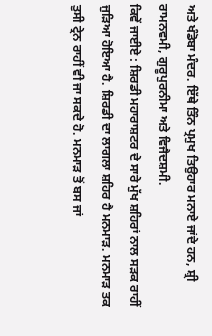ਅਤੇ ਖੰਡੋਬਾ ਮੰਦਰ. ਇੱਥੇ ਤਿੰਨ ਪ੍ਰਮੁਖ ਤਿਉਹਾਰ ਮਨਾਏ ਜਾਂਦੇ ਹਨ, ਸ਼੍ਰੀ ਰਾਮਨਵਮੀ, ਗੁਰੂਪੁਰਨੀਮਾ ਅਤੇ ਵਿਜੈਦਸ਼ਮੀ.
ਕਿਵੇਂ ਜਾਈਏ : ਸ਼ਿਰਡੀ ਮਹਾਰਾਸ਼ਟਰ ਦੇ ਸਾਰੇ ਮੁੱਖ ਸ਼ਹਿਰਾਂ ਨਾਲ ਸੜਕ ਰਾਹੀਂ ਜੁੜਿਆ ਹੋਇਆ ਹੈ. ਸ਼ਿਰਡੀ ਦਾ ਲਾਗਲਾ ਸ਼ਹਿਰ ਹੈ ਮਨਮਾੜ. ਮਨਮਾੜ ਤਕ ਤੁਸੀ ਟ੍ਰੇਨ ਰਾਹੀਂ ਵੀ ਜਾ ਸਕਦੇ ਹੋ. ਮਨਮਾੜ ਤੋਂ ਬਸ ਜਾਂ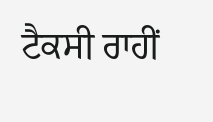ਟੈਕਸੀ ਰਾਹੀਂ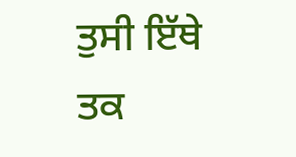ਤੁਸੀ ਇੱਥੇ ਤਕ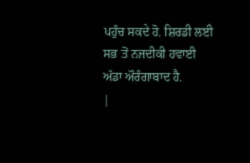ਪਹੁੰਚ ਸਕਦੇ ਹੋ. ਸ਼ਿਰਡੀ ਲਈ ਸਭ ਤੋਂ ਨਜਦੀਕੀ ਹਵਾਈ ਅੱਡਾ ਔਰੰਗਾਬਾਦ ਹੈ.
|